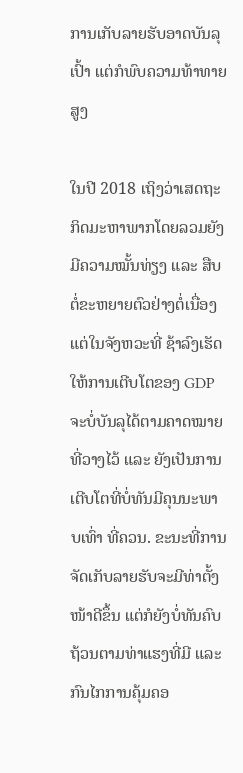ການເກັບລາຍຮັບອາດບັນລຸເປົ້າ ແຕ່ກໍພົບຄວາມທ້າທາຍສູງ

ໃນປີ 2018 ເຖິງວ່າເສດຖະກິດມະຫາພາກໂດຍລວມຍັງມີຄວາມໝັ້ນທ່ຽງ ແລະ ສືບຕໍ່ຂະຫຍາຍຕົວຢ່າງຕໍ່ເນື່ອງ ແຕ່ໃນຈັງຫວະທີ່ ຊ້າລົງເຮັດໃຫ້ການເຕີບໂຕຂອງ GDP ຈະບໍ່ບັນລຸໄດ້ຕາມຄາດໝາຍທີ່ວາງໄວ້ ແລະ ຍັງເປັນການເຕີບໂຕທີ່ບໍ່ທັນມີຄຸນນະພາບເທົ່າ ທີ່ຄວນ. ຂະນະທີ່ການຈັດເກັບລາຍຮັບຈະມີທ່າຕັ້ງໜ້າດີຂຶ້ນ ແຕ່ກໍຍັງບໍ່ທັນຄົບຖ້ວນຕາມທ່າແຮງທີ່ມີ ແລະ ກົນໄກການຄຸ້ມຄອ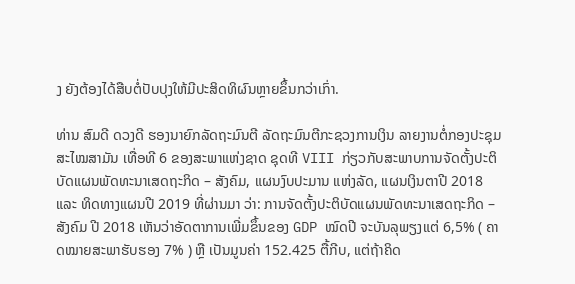ງ ຍັງຕ້ອງໄດ້ສືບຕໍ່ປັບປຸງໃຫ້ມີປະສິດທິຜົນຫຼາຍຂຶ້ນກວ່າເກົ່າ.

ທ່ານ ສົມດີ ດວງດີ ຮອງນາຍົກລັດຖະມົນຕີ ລັດຖະມົນຕີກະຊວງການເງິນ ລາຍງານຕໍ່ກອງປະຊຸມສະໄໝສາມັນ ເທື່ອທີ 6 ຂອງສະພາແຫ່ງຊາດ ຊຸດທີ VIII ກ່ຽວກັບສະພາບການຈັດຕັ້ງປະຕິບັດແຜນພັດທະນາເສດຖະກິດ – ສັງຄົມ, ແຜນງົບປະມານ ແຫ່ງລັດ, ແຜນເງິນຕາປີ 2018 ແລະ ທິດທາງແຜນປີ 2019 ທີ່ຜ່ານມາ ວ່າ: ການຈັດຕັ້ງປະຕິບັດແຜນພັດທະນາເສດຖະກິດ – ສັງຄົມ ປີ 2018 ເຫັນວ່າອັດຕາການເພີ່ມຂຶ້ນຂອງ GDP ໝົດປີ ຈະບັນລຸພຽງແຕ່ 6,5% ( ຄາດໝາຍສະພາຮັບຮອງ 7% ) ຫຼື ເປັນມູນຄ່າ 152.425 ຕື້ກີບ, ແຕ່ຖ້າຄິດ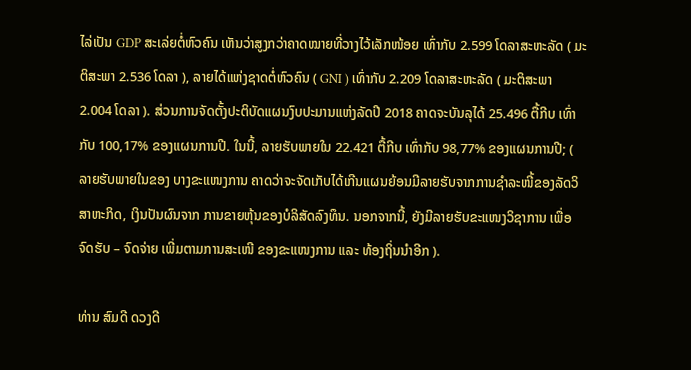ໄລ່ເປັນ GDP ສະເລ່ຍຕໍ່ຫົວຄົນ ເຫັນວ່າສູງກວ່າຄາດໝາຍທີ່ວາງໄວ້ເລັກໜ້ອຍ ເທົ່າກັບ 2.599 ໂດລາສະຫະລັດ ( ມະຕິສະພາ 2.536 ໂດລາ ), ລາຍໄດ້ແຫ່ງຊາດຕໍ່ຫົວຄົນ ( GNI ) ເທົ່າກັບ 2.209 ໂດລາສະຫະລັດ ( ມະຕິສະພາ 2.004 ໂດລາ ). ສ່ວນການຈັດຕັ້ງປະຕິບັດແຜນງົບປະມານແຫ່ງລັດປີ 2018 ຄາດຈະບັນລຸໄດ້ 25.496 ຕື້ກີບ ເທົ່າກັບ 100,17% ຂອງແຜນການປີ. ໃນນີ້, ລາຍຮັບພາຍໃນ 22.421 ຕື້ກີບ ເທົ່າກັບ 98,77% ຂອງແຜນການປີ; ( ລາຍຮັບພາຍໃນຂອງ ບາງຂະແໜງການ ຄາດວ່າຈະຈັດເກັບໄດ້ເກີນແຜນຍ້ອນມີລາຍຮັບຈາກການຊຳລະໜີ້ຂອງລັດວິສາຫະກິດ, ເງິນປັນຜົນຈາກ ການຂາຍຫຸ້ນຂອງບໍລິສັດລົງທຶນ. ນອກຈາກນີ້, ຍັງມີລາຍຮັບຂະແໜງວິຊາການ ເພື່ອຈົດຮັບ – ຈົດຈ່າຍ ເພີ່ມຕາມການສະເໜີ ຂອງຂະແໜງການ ແລະ ທ້ອງຖິ່ນນຳອີກ ).

ທ່ານ ສົມດີ ດວງດີ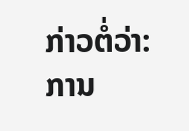ກ່າວຕໍ່ວ່າ: ການ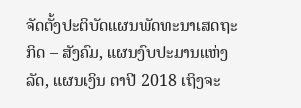ຈັດຕັ້ງປະຕິບັດແຜນພັດທະນາເສດຖະກິດ – ສັງຄົມ, ແຜນງົບປະມານແຫ່ງລັດ, ແຜນເງິນ ຕາປີ 2018 ເຖິງຈະ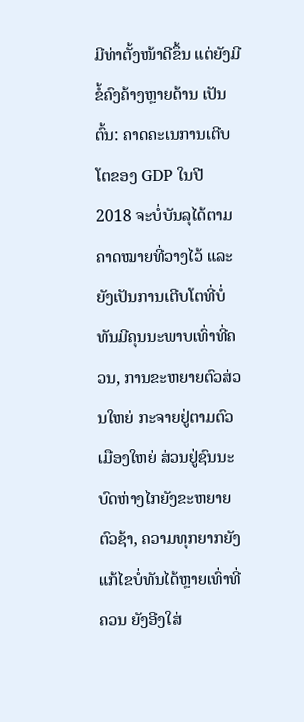ມີທ່າຕັ້ງໜ້າດີຂຶ້ນ ແຕ່ຍັງມີຂໍ້ຄົງຄ້າງຫຼາຍດ້ານ ເປັນຕົ້ນ: ຄາດຄະເນການເຕີບໂຕຂອງ GDP ໃນປີ 2018 ຈະບໍ່ບັນລຸໄດ້ຕາມຄາດໝາຍທີ່ວາງໄວ້ ແລະ ຍັງເປັນການເຕີບໂຕທີ່ບໍ່ທັນມີຄຸນນະພາບເທົ່າທີ່ຄວນ, ການຂະຫຍາຍຕົວສ່ວນໃຫຍ່ ກະຈາຍຢູ່ຕາມຕົວເມືອງໃຫຍ່ ສ່ວນຢູ່ຊົນນະບົດຫ່າງໄກຍັງຂະຫຍາຍຕົວຊ້າ, ຄວາມທຸກຍາກຍັງແກ້ໄຂບໍ່ທັນໄດ້ຫຼາຍເທົ່າທີ່ຄວນ ຍັງອີງໃສ່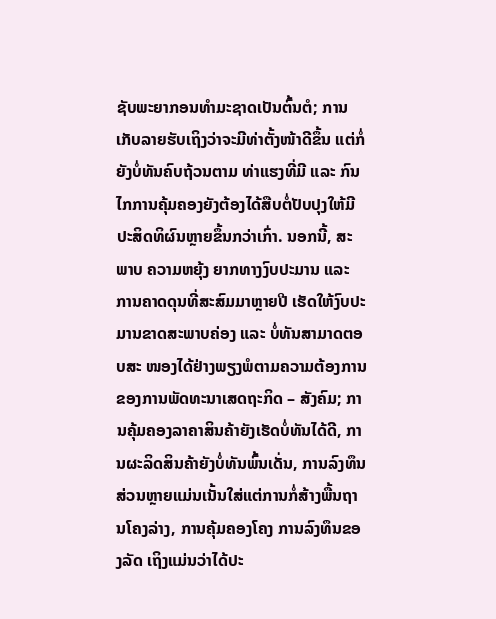ຊັບພະຍາກອນທຳມະຊາດເປັນຕົ້ນຕໍ; ການເກັບລາຍຮັບເຖິງວ່າຈະມີທ່າຕັ້ງໜ້າດີຂຶ້ນ ແຕ່ກໍ່ຍັງບໍ່ທັນຄົບຖ້ວນຕາມ ທ່າແຮງທີ່ມີ ແລະ ກົນໄກການຄຸ້ມຄອງຍັງຕ້ອງໄດ້ສືບຕໍ່ປັບປຸງໃຫ້ມີປະສິດທິຜົນຫຼາຍຂຶ້ນກວ່າເກົ່າ. ນອກນີ້, ສະພາບ ຄວາມຫຍຸ້ງ ຍາກທາງງົບປະມານ ແລະ ການຄາດດຸນທີ່ສະສົມມາຫຼາຍປີ ເຮັດໃຫ້ງົບປະມານຂາດສະພາບຄ່ອງ ແລະ ບໍ່ທັນສາມາດຕອບສະ ໜອງໄດ້ຢ່າງພຽງພໍຕາມຄວາມຕ້ອງການຂອງການພັດທະນາເສດຖະກິດ – ສັງຄົມ; ການຄຸ້ມຄອງລາຄາສິນຄ້າຍັງເຮັດບໍ່ທັນໄດ້ດີ, ການຜະລິດສິນຄ້າຍັງບໍ່ທັນພົ້ນເດັ່ນ, ການລົງທຶນສ່ວນຫຼາຍແມ່ນເນັ້ນໃສ່ແຕ່ການກໍ່ສ້າງພື້ນຖານໂຄງລ່າງ, ການຄຸ້ມຄອງໂຄງ ການລົງທຶນຂອງລັດ ເຖິງແມ່ນວ່າໄດ້ປະ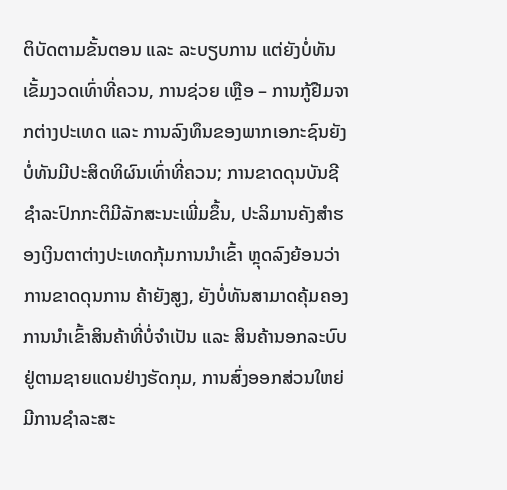ຕິບັດຕາມຂັ້ນຕອນ ແລະ ລະບຽບການ ແຕ່ຍັງບໍ່ທັນເຂັ້ມງວດເທົ່າທີ່ຄວນ, ການຊ່ວຍ ເຫຼືອ – ການກູ້ຢືມຈາກຕ່າງປະເທດ ແລະ ການລົງທຶນຂອງພາກເອກະຊົນຍັງບໍ່ທັນມີປະສິດທິຜົນເທົ່າທີ່ຄວນ; ການຂາດດຸນບັນຊີ ຊຳລະປົກກະຕິມີລັກສະນະເພີ່ມຂຶ້ນ, ປະລິມານຄັງສຳຮອງເງິນຕາຕ່າງປະເທດກຸ້ມການນຳເຂົ້າ ຫຼຸດລົງຍ້ອນວ່າການຂາດດຸນການ ຄ້າຍັງສູງ, ຍັງບໍ່ທັນສາມາດຄຸ້ມຄອງການນຳເຂົ້າສິນຄ້າທີ່ບໍ່ຈຳເປັນ ແລະ ສິນຄ້ານອກລະບົບຢູ່ຕາມຊາຍແດນຢ່າງຮັດກຸມ, ການສົ່ງອອກສ່ວນໃຫຍ່ມີການຊຳລະສະ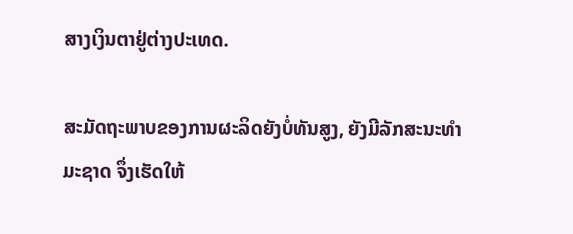ສາງເງິນຕາຢູ່ຕ່າງປະເທດ.

ສະມັດຖະພາບຂອງການຜະລິດຍັງບໍ່ທັນສູງ, ຍັງມີລັກສະນະທຳມະຊາດ ຈຶ່ງເຮັດໃຫ້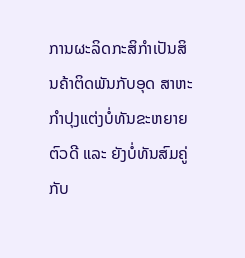ການຜະລິດກະສິກຳເປັນສິນຄ້າຕິດພັນກັບອຸດ ສາຫະກຳປຸງແຕ່ງບໍ່ທັນຂະຫຍາຍຕົວດີ ແລະ ຍັງບໍ່ທັນສົມຄູ່ກັບ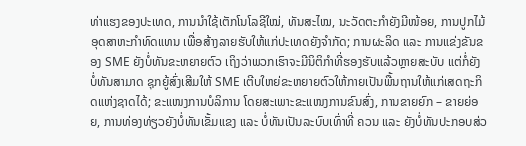ທ່າແຮງຂອງປະເທດ, ການນຳໃຊ້ເຕັກໂນໂລຊີໃໝ່, ທັນສະໄໝ, ນະວັດຕະກຳຍັງມີໜ້ອຍ, ການປູກໄມ້ອຸດສາຫະກຳທົດແທນ ເພື່ອສ້າງລາຍຮັບໃຫ້ແກ່ປະເທດຍັງຈຳກັດ; ການຜະລິດ ແລະ ການແຂ່ງຂັນຂອງ SME ຍັງບໍ່ທັນຂະຫຍາຍຕົວ ເຖິງວ່າພວກເຮົາຈະມີນິຕິກຳທີ່ຮອງຮັບແລ້ວຫຼາຍສະບັບ ແຕ່ກໍ່ຍັງບໍ່ທັນສາມາດ ຊຸກຍູ້ສົ່ງເສີມໃຫ້ SME ເຕີບໃຫຍ່ຂະຫຍາຍຕົວໃຫ້ກາຍເປັນພື້ນຖານໃຫ້ແກ່ເສດຖະກິດແຫ່ງຊາດໄດ້; ຂະແໜງການບໍລິການ ໂດຍສະເພາະຂະແໜງການຂົນສົ່ງ, ການຂາຍຍົກ – ຂາຍຍ່ອຍ, ການທ່ອງທ່ຽວຍັງບໍ່ທັນເຂັ້ມແຂງ ແລະ ບໍ່ທັນເປັນລະບົບເທົ່າທີ່ ຄວນ ແລະ ຍັງບໍ່ທັນປະກອບສ່ວ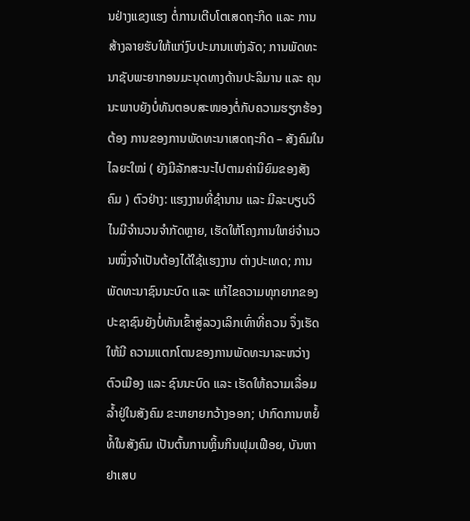ນຢ່າງແຂງແຮງ ຕໍ່ການເຕີບໂຕເສດຖະກິດ ແລະ ການສ້າງລາຍຮັບໃຫ້ແກ່ງົບປະມານແຫ່ງລັດ; ການພັດທະນາຊັບພະຍາກອນມະນຸດທາງດ້ານປະລິມານ ແລະ ຄຸນນະພາບຍັງບໍ່ທັນຕອບສະໜອງຕໍ່ກັບຄວາມຮຽກຮ້ອງຕ້ອງ ການຂອງການພັດທະນາເສດຖະກິດ – ສັງຄົມໃນໄລຍະໃໝ່ ( ຍັງມີລັກສະນະໄປຕາມຄ່ານິຍົມຂອງສັງຄົມ ) ຕົວຢ່າງ: ແຮງງານທີ່ຊຳນານ ແລະ ມີລະບຽບວິໄນມີຈຳນວນຈຳກັດຫຼາຍ, ເຮັດໃຫ້ໂຄງການໃຫຍ່ຈຳນວນໜຶ່ງຈຳເປັນຕ້ອງໄດ້ໃຊ້ແຮງງານ ຕ່າງປະເທດ; ການພັດທະນາຊົນນະບົດ ແລະ ແກ້ໄຂຄວາມທຸກຍາກຂອງປະຊາຊົນຍັງບໍ່ທັນເຂົ້າສູ່ລວງເລິກເທົ່າທີ່ຄວນ ຈຶ່ງເຮັດໃຫ້ມີ ຄວາມແຕກໂຕນຂອງການພັດທະນາລະຫວ່າງຕົວເມືອງ ແລະ ຊົນນະບົດ ແລະ ເຮັດໃຫ້ຄວາມເລື່ອມລ້ຳຢູ່ໃນສັງຄົມ ຂະຫຍາຍກວ້າງອອກ; ປາກົດການຫຍໍ້ທໍ້ໃນສັງຄົມ ເປັນຕົ້ນການຫຼິ້ນກິນຟຸມເຟືອຍ, ບັນຫາຢາເສບ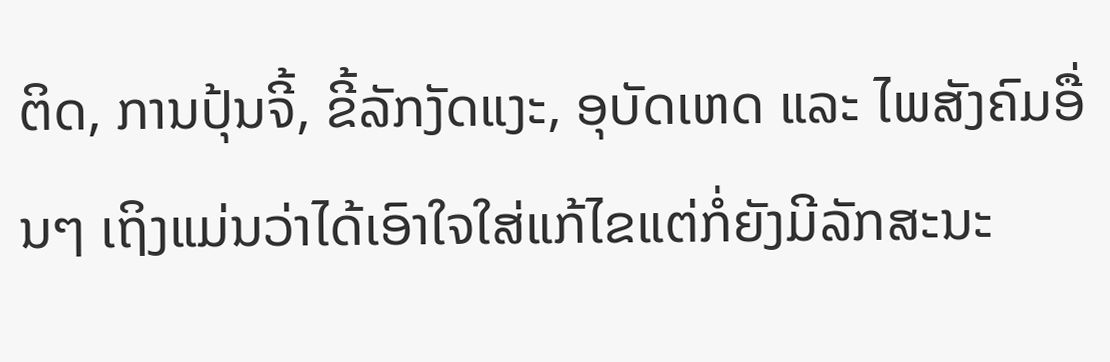ຕິດ, ການປຸ້ນຈີ້, ຂີ້ລັກງັດແງະ, ອຸບັດເຫດ ແລະ ໄພສັງຄົມອື່ນໆ ເຖິງແມ່ນວ່າໄດ້ເອົາໃຈໃສ່ແກ້ໄຂແຕ່ກໍ່ຍັງມີລັກສະນະ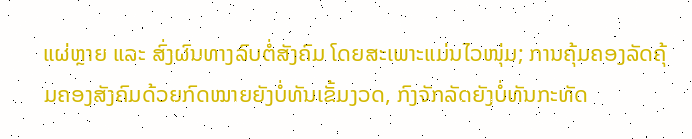ແຜ່ຫຼາຍ ແລະ ສົ່ງຜົນທາງລົບຕໍ່ສັງຄົມ ໂດຍສະເພາະແມ່ນໄວໜຸ່ມ; ການຄຸ້ມຄອງລັດຄຸ້ມຄອງສັງຄົມດ້ວຍກົດໝາຍຍັງບໍ່ທັນເຂັ້ມງວດ, ກົງຈັກລັດຍັງບໍ່ທັນກະທັດ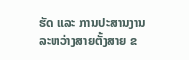ຮັດ ແລະ ການປະສານງານລະຫວ່າງສາຍຕັ້ງສາຍ ຂ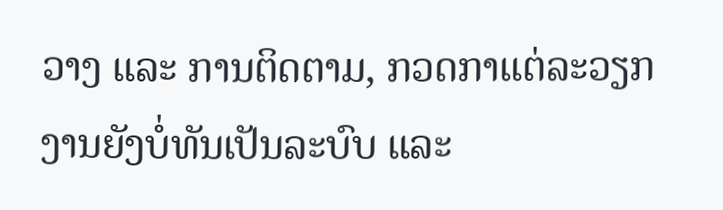ວາງ ແລະ ການຕິດຕາມ, ກວດກາແຕ່ລະວຽກງານຍັງບໍ່ທັນເປັນລະບົບ ແລະ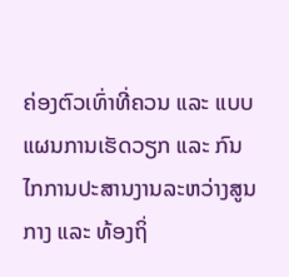ຄ່ອງຕົວເທົ່າທີ່ຄວນ ແລະ ແບບແຜນການເຮັດວຽກ ແລະ ກົນໄກການປະສານງານລະຫວ່າງສູນກາງ ແລະ ທ້ອງຖິ່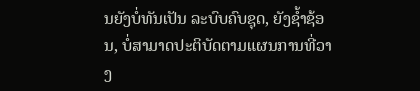ນຍັງບໍ່ທັນເປັນ ລະບົບຄົບຊຸດ, ຍັງຊ້ຳຊ້ອນ, ບໍ່ສາມາດປະຕິບັດຕາມແຜນການທີ່ວາງ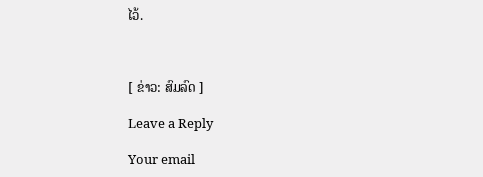ໄວ້.



[ ຂ່າວ: ສົມລົດ ]

Leave a Reply

Your email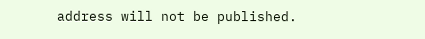address will not be published.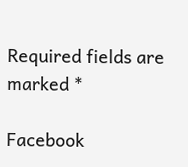Required fields are marked *

Facebook